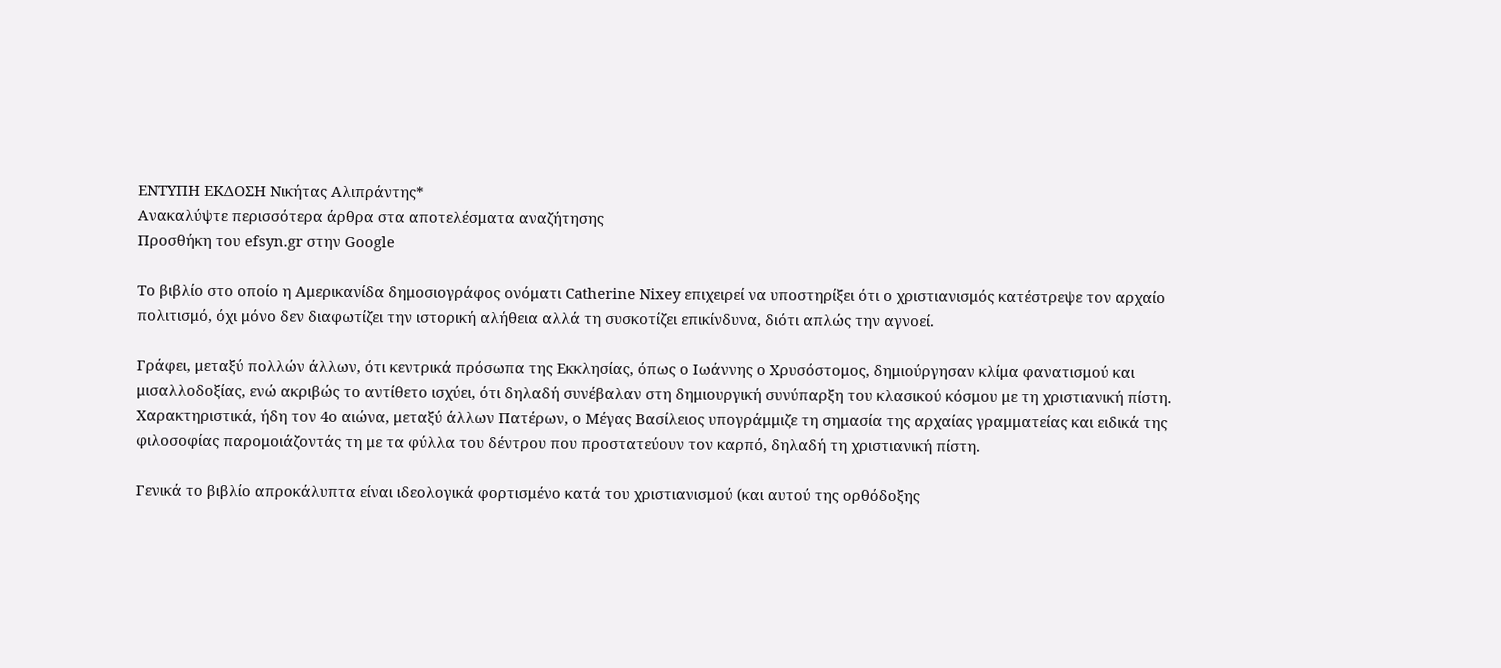ΕΝΤΥΠΗ ΕΚΔΟΣΗ Νικήτας Αλιπράντης*
Ανακαλύψτε περισσότερα άρθρα στα αποτελέσματα αναζήτησης
Προσθήκη του efsyn.gr στην Google

Το βιβλίο στο οποίο η Αμερικανίδα δημοσιογράφος ονόματι Catherine Nixey επιχειρεί να υποστηρίξει ότι ο χριστιανισμός κατέστρεψε τον αρχαίο πολιτισμό, όχι μόνο δεν διαφωτίζει την ιστορική αλήθεια αλλά τη συσκοτίζει επικίνδυνα, διότι απλώς την αγνοεί.

Γράφει, μεταξύ πολλών άλλων, ότι κεντρικά πρόσωπα της Εκκλησίας, όπως ο Ιωάννης ο Χρυσόστομος, δημιούργησαν κλίμα φανατισμού και μισαλλοδοξίας, ενώ ακριβώς το αντίθετο ισχύει, ότι δηλαδή συνέβαλαν στη δημιουργική συνύπαρξη του κλασικού κόσμου με τη χριστιανική πίστη. Χαρακτηριστικά, ήδη τον 4ο αιώνα, μεταξύ άλλων Πατέρων, ο Μέγας Βασίλειος υπογράμμιζε τη σημασία της αρχαίας γραμματείας και ειδικά της φιλοσοφίας παρομοιάζοντάς τη με τα φύλλα του δέντρου που προστατεύουν τον καρπό, δηλαδή τη χριστιανική πίστη.

Γενικά το βιβλίο απροκάλυπτα είναι ιδεολογικά φορτισμένο κατά του χριστιανισμού (και αυτού της ορθόδοξης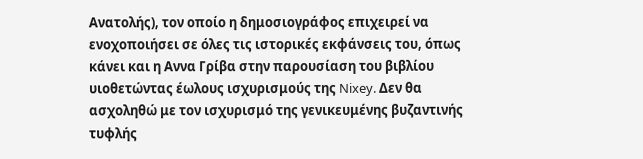Ανατολής), τον οποίο η δημοσιογράφος επιχειρεί να ενοχοποιήσει σε όλες τις ιστορικές εκφάνσεις του, όπως κάνει και η Αννα Γρίβα στην παρουσίαση του βιβλίου υιοθετώντας έωλους ισχυρισμούς της Nixey. Δεν θα ασχοληθώ με τον ισχυρισμό της γενικευμένης βυζαντινής τυφλής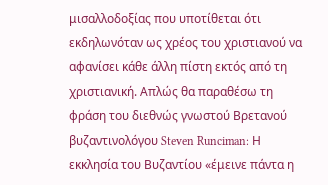μισαλλοδοξίας που υποτίθεται ότι εκδηλωνόταν ως χρέος του χριστιανού να αφανίσει κάθε άλλη πίστη εκτός από τη χριστιανική. Απλώς θα παραθέσω τη φράση του διεθνώς γνωστού Βρετανού βυζαντινολόγου Steven Runciman: Η εκκλησία του Βυζαντίου «έμεινε πάντα η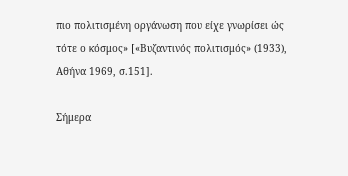πιο πολιτισμένη οργάνωση που είχε γνωρίσει ώς τότε ο κόσμος» [«Βυζαντινός πολιτισμός» (1933), Αθήνα 1969, σ.151].

Σήμερα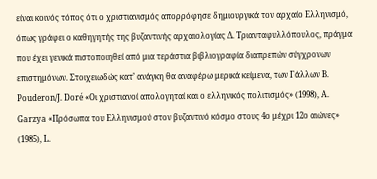είναι κοινός τόπος ότι ο χριστιανισμός απορρόφησε δημιουργικά τον αρχαίο Ελληνισμό, όπως γράφει ο καθηγητής της βυζαντινής αρχαιολογίας Δ. Τριανταφυλλόπουλος, πράγμα που έχει γενικά πιστοποιηθεί από μια τεράστια βιβλιογραφία διαπρεπών σύγχρονων επιστημόνων. Στοιχειωδώς κατ’ ανάγκη θα αναφέρω μερικά κείμενα, των Γάλλων B. Pouderon/J. Doré «Οι χριστιανοί απολογηταί και ο ελληνικός πολιτισμός» (1998), Α. Garzya «Πρόσωπα του Ελληνισμού στον βυζαντινό κόσμο στους 4ο μέχρι 12ο αιώνες» (1985), L.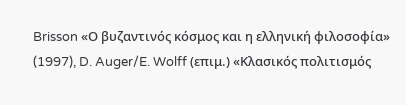Brisson «Ο βυζαντινός κόσμος και η ελληνική φιλοσοφία» (1997), D. Auger/E. Wolff (επιμ.) «Κλασικός πολιτισμός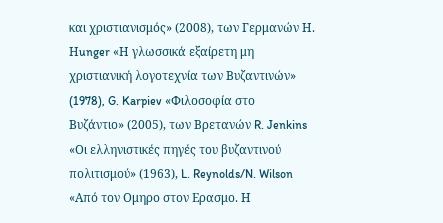και χριστιανισμός» (2008), των Γερμανών Η. Ηunger «Η γλωσσικά εξαίρετη μη χριστιανική λογοτεχνία των Βυζαντινών» (1978), G. Karpiev «Φιλοσοφία στο Βυζάντιο» (2005), των Βρετανών R. Jenkins «Οι ελληνιστικές πηγές του βυζαντινού πολιτισμού» (1963), L. Reynolds/N. Wilson «Από τον Ομηρο στον Ερασμο. Η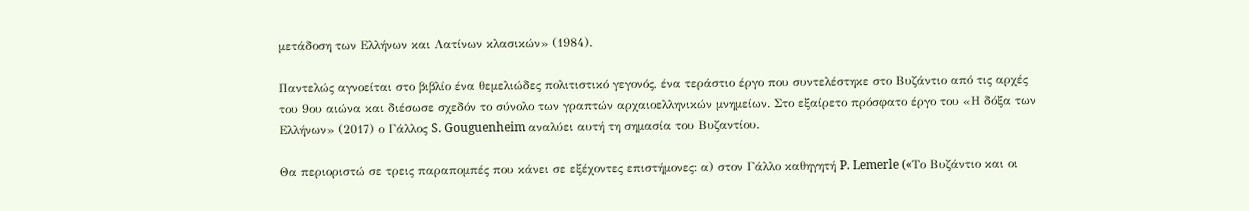μετάδοση των Ελλήνων και Λατίνων κλασικών» (1984).

Παντελώς αγνοείται στο βιβλίο ένα θεμελιώδες πολιτιστικό γεγονός, ένα τεράστιο έργο που συντελέστηκε στο Βυζάντιο από τις αρχές του 9ου αιώνα και διέσωσε σχεδόν το σύνολο των γραπτών αρχαιοελληνικών μνημείων. Στο εξαίρετο πρόσφατο έργο του «Η δόξα των Ελλήνων» (2017) ο Γάλλος S. Gouguenheim αναλύει αυτή τη σημασία του Βυζαντίου.

Θα περιοριστώ σε τρεις παραπομπές που κάνει σε εξέχοντες επιστήμονες: α) στον Γάλλο καθηγητή P. Lemerle («Tο Βυζάντιο και οι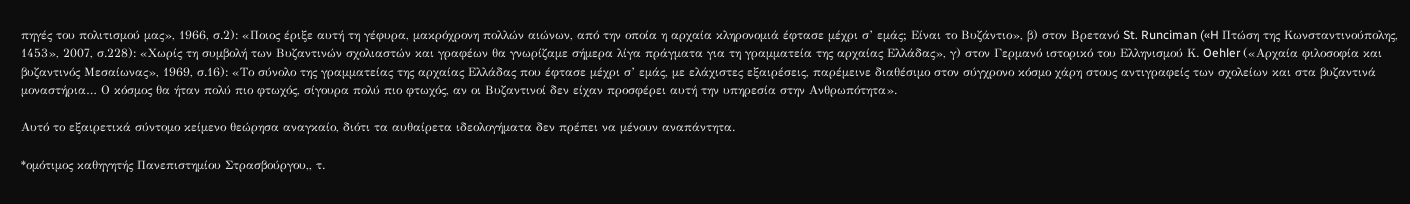πηγές του πολιτισμού μας», 1966, σ.2): «Ποιος έριξε αυτή τη γέφυρα, μακρόχρονη πολλών αιώνων, από την οποία η αρχαία κληρονομιά έφτασε μέχρι σ’ εμάς; Είναι το Βυζάντιο», β) στον Βρετανό St. Runciman («H Πτώση της Κωνσταντινούπολης, 1453», 2007, σ.228): «Χωρίς τη συμβολή των Βυζαντινών σχολιαστών και γραφέων θα γνωρίζαμε σήμερα λίγα πράγματα για τη γραμματεία της αρχαίας Ελλάδας», γ) στον Γερμανό ιστορικό του Ελληνισμού Κ. Oehler («Αρχαία φιλοσοφία και βυζαντινός Μεσαίωνας», 1969, σ.16): «Το σύνολο της γραμματείας της αρχαίας Ελλάδας που έφτασε μέχρι σ’ εμάς, με ελάχιστες εξαιρέσεις, παρέμεινε διαθέσιμο στον σύγχρονο κόσμο χάρη στους αντιγραφείς των σχολείων και στα βυζαντινά μοναστήρια… Ο κόσμος θα ήταν πολύ πιο φτωχός, σίγουρα πολύ πιο φτωχός, αν οι Βυζαντινοί δεν είχαν προσφέρει αυτή την υπηρεσία στην Ανθρωπότητα».

Αυτό το εξαιρετικά σύντομο κείμενο θεώρησα αναγκαίο, διότι τα αυθαίρετα ιδεολογήματα δεν πρέπει να μένουν αναπάντητα.

*ομότιμος καθηγητής Πανεπιστημίου Στρασβούργου,, τ.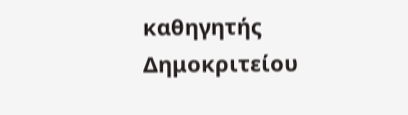καθηγητής Δημοκριτείου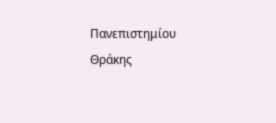Πανεπιστημίου Θράκης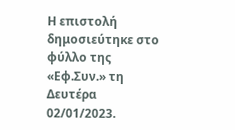Η επιστολή δημοσιεύτηκε στο φύλλο της «Εφ.Συν.» τη Δευτέρα 02/01/2023.